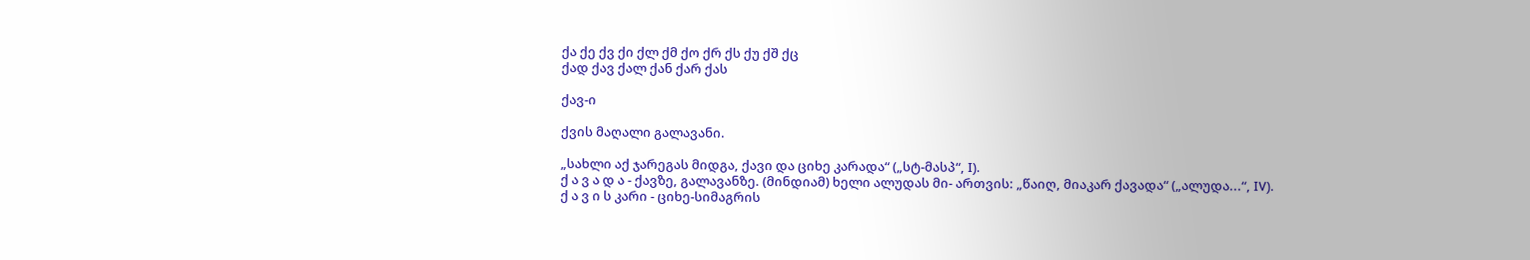ქა ქე ქვ ქი ქლ ქმ ქო ქრ ქს ქუ ქშ ქც
ქად ქავ ქალ ქან ქარ ქას

ქავ-ი

ქვის მაღალი გალავანი.

„სახლი აქ ჯარეგას მიდგა, ქავი და ციხე კარადა“ („სტ-მასპ“, I).
ქ ა ვ ა დ ა - ქავზე, გალავანზე. (მინდიამ) ხელი ალუდას მი- ართვის: „წაიღ, მიაკარ ქავადა“ („ალუდა...“, IV).
ქ ა ვ ი ს კარი - ციხე-სიმაგრის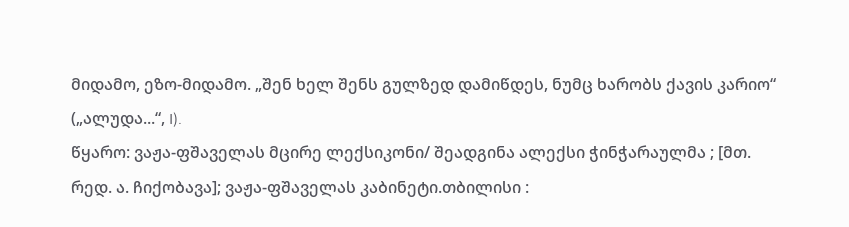მიდამო, ეზო-მიდამო. „შენ ხელ შენს გულზედ დამიწდეს, ნუმც ხარობს ქავის კარიო“ („ალუდა...“, I).
წყარო: ვაჟა-ფშაველას მცირე ლექსიკონი/ შეადგინა ალექსი ჭინჭარაულმა ; [მთ. რედ. ა. ჩიქობავა]; ვაჟა-ფშაველას კაბინეტი.თბილისი :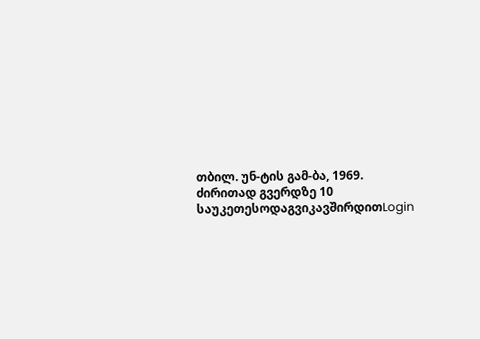თბილ. უნ-ტის გამ-ბა, 1969.
ძირითად გვერდზე 10 საუკეთესოდაგვიკავშირდითLogin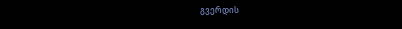გვერდის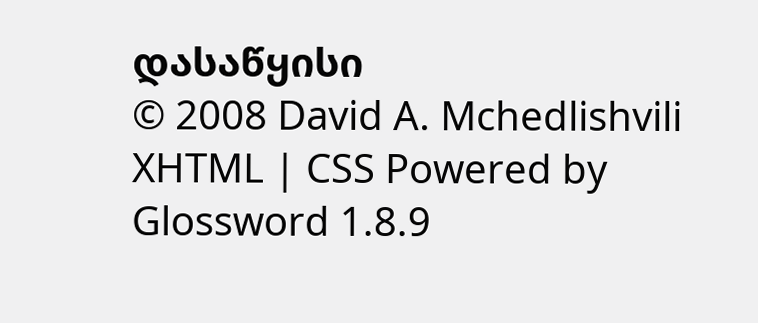დასაწყისი
© 2008 David A. Mchedlishvili XHTML | CSS Powered by Glossword 1.8.9